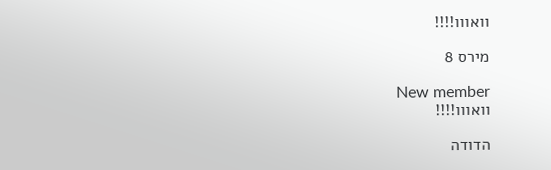וואווו!!!!

מירס 8

New member
וואווו!!!!

הדודה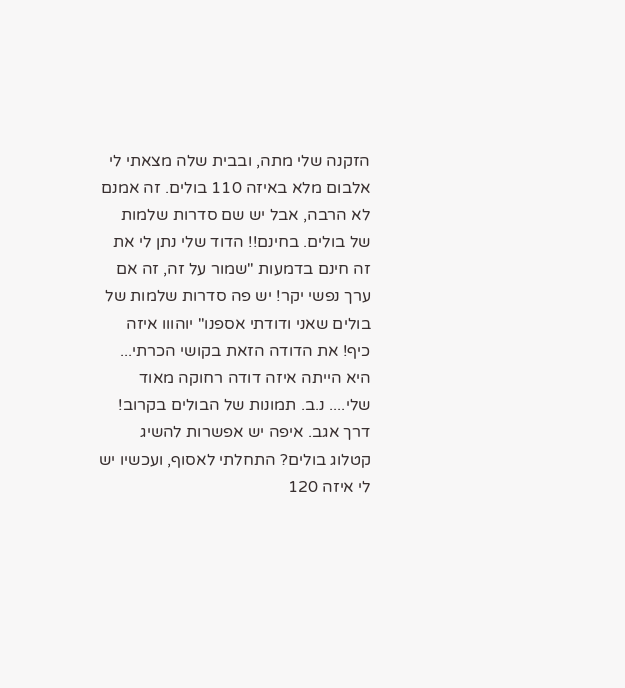הזקנה שלי מתה, ובבית שלה מצאתי לי אלבום מלא באיזה 110 בולים. זה אמנם לא הרבה, אבל יש שם סדרות שלמות של בולים. בחינם!! הדוד שלי נתן לי את זה חינם בדמעות "שמור על זה, זה אם ערך נפשי יקר! יש פה סדרות שלמות של בולים שאני ודודתי אספנו" יוהווו איזה כיף! את הדודה הזאת בקושי הכרתי... היא הייתה איזה דודה רחוקה מאוד שלי.... נ.ב. תמונות של הבולים בקרוב! דרך אגב. איפה יש אפשרות להשיג קטלוג בולים? התחלתי לאסוף, ועכשיו יש לי איזה 120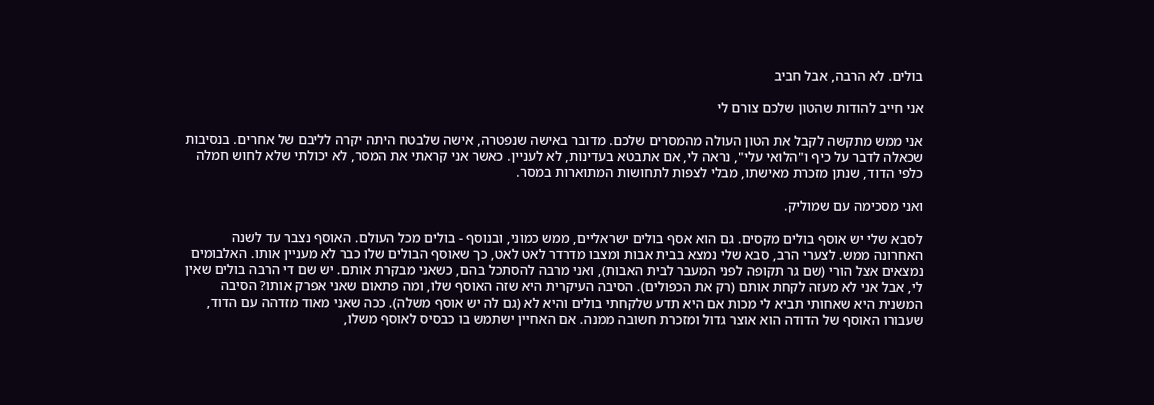בולים. לא הרבה, אבל חביב

אני חייב להודות שהטון שלכם צורם לי

אני ממש מתקשה לקבל את הטון העולה מהמסרים שלכם. מדובר באישה שנפטרה, אישה שלבטח היתה יקרה לליבם של אחרים. בנסיבות שכאלה לדבר על כיף ו"הלואי עלי", נראה לי, אם אתבטא בעדינות, לא לעניין. כאשר אני קראתי את המסר, לא יכולתי שלא לחוש חמלה כלפי הדוד, שנתן מזכרת מאישתו, מבלי לצפות לתחושות המתוארות במסר.

ואני מסכימה עם שמוליק.

לסבא שלי יש אוסף בולים מקסים. גם הוא אסף בולים ישראליים, ממש כמוני, ובנוסף - בולים מכל העולם. האוסף נצבר עד לשנה האחרונה ממש. לצערי הרב, סבא שלי נמצא בבית אבות ומצבו מדרדר לאט לאט, כך שאוסף הבולים שלו כבר לא מעניין אותו. האלבומים נמצאים אצל הורי (שם גר תקופה לפני המעבר לבית האבות), ואני מרבה להסתכל בהם, כשאני מבקרת אותם. יש שם די הרבה בולים שאין לי, אבל אני לא מעזה לקחת אותם (רק את הכפולים). הסיבה העיקרית היא שזה האוסף שלו, ומה פתאום שאני אפרק אותו? הסיבה המשנית היא שאחותי תביא לי מכות אם היא תדע שלקחתי בולים והיא לא (גם לה יש אוסף משלה). ככה שאני מאוד מזדהה עם הדוד, שעבורו האוסף של הדודה הוא אוצר גדול ומזכרת חשובה ממנה. אם האחיין ישתמש בו כבסיס לאוסף משלו,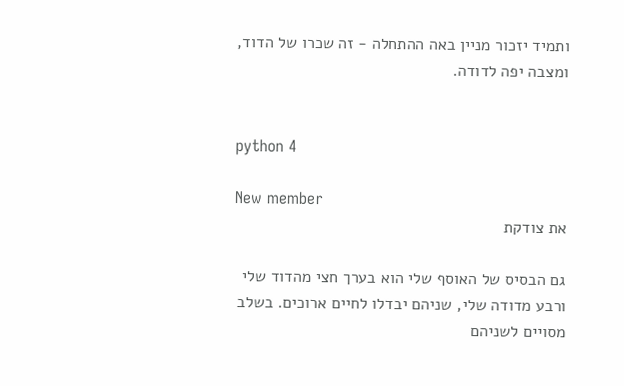ותמיד יזכור מניין באה ההתחלה - זה שכרו של הדוד, ומצבה יפה לדודה.


python 4

New member
את צודקת

גם הבסיס של האוסף שלי הוא בערך חצי מהדוד שלי ורבע מדודה שלי, שניהם יבדלו לחיים ארוכים. בשלב מסויים לשניהם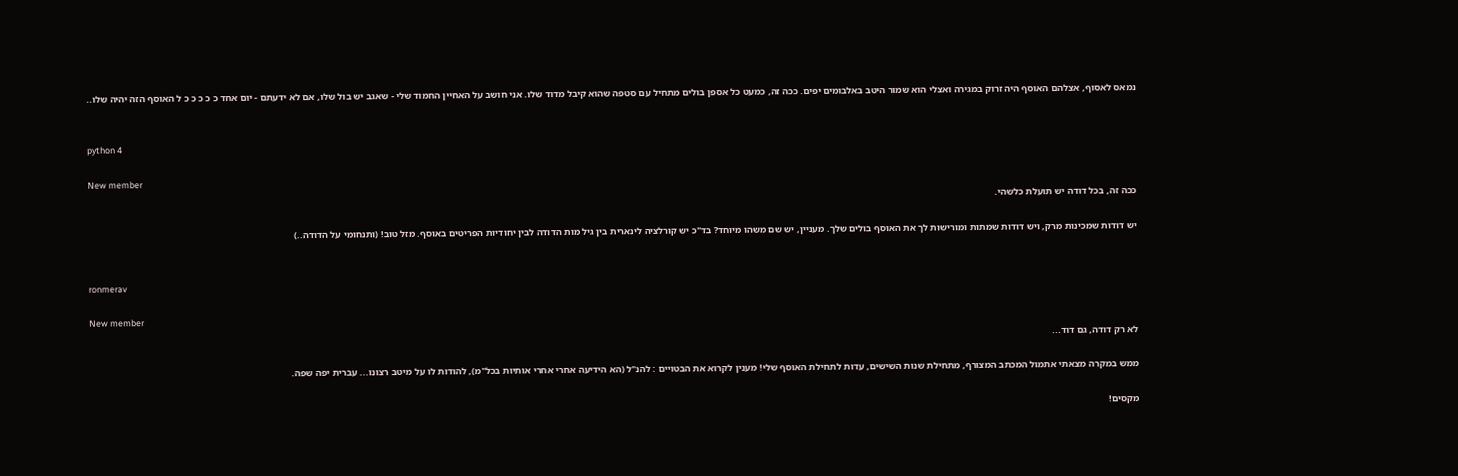נמאס לאסוף, אצלהם האוסף היה זרוק במגירה ואצלי הוא שמור היטב באלבומים יפים. ככה זה, כמעט כל אספן בולים מתחיל עם סטפה שהוא קיבל מדוד שלו. אני חושב על האחיין החמוד שלי - שאגב יש בול שלו, אם לא ידעתם - יום אחד כ כ כ כ כ ל האוסף הזה יהיה שלו..


python 4

New member
ככה זה, בכל דודה יש תועלת כלשהי.

יש דודות שמכינות מרק, ויש דודות שמתות ומורישות לך את האוסף בולים שלך. מעניין, יש שם משהו מיוחד? בד"כ יש קורלציה לינארית בין גיל מות הדודה לבין יחודיות הפריטים באוסף. מזל טוב! (ותנחומי על הדודה..)


ronmerav

New member
לא רק דודה, גם דוד...

ממש במקרה מצאתי אתמול המכתב המצורף, מתחילת שנות השישים, עדות לתחילת האוסף שלי! מענין לקרוא את הבטויים : להנ"ל (הא הידיעה אחרי אחרי אותיות בכל"מ), להודות לו על מיטב רצונו... עברית יפה שפה.

מקסים!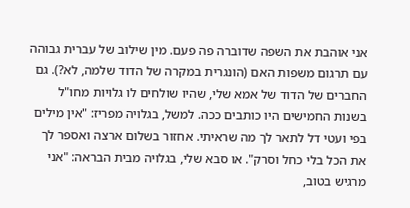אני אוהבת את השפה שדוברה פה פעם. מין שילוב של עברית גבוהה עם תרגום משפות האם (הונגרית במקרה של הדוד שלמה, לא?). גם החברים של הדוד של אמא שלי, שהיו שולחים לו גלויות מחו"ל בשנות החמישים היו כותבים ככה. למשל, בגלויה מפריז: "אין מילים בפי ועטי דל לתאר לך מה שראיתי. אחזור בשלום ארצה ואספר לך את הכל בלי כחל וסרק". או סבא שלי, בגלויה מבית הבראה: "אני מרגיש בטוב,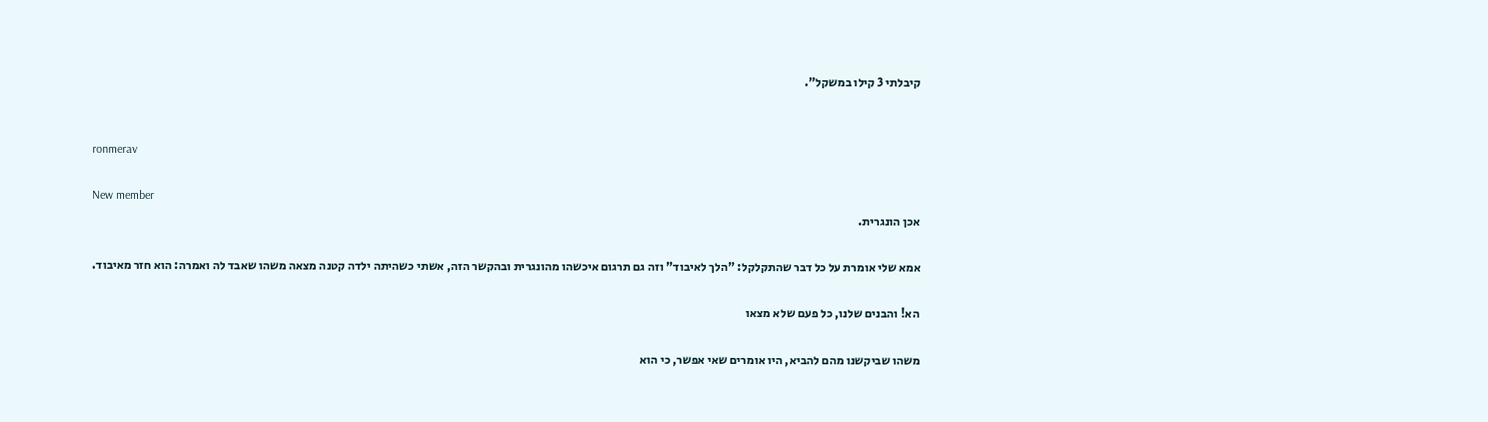קיבלתי 3 קילו במשקל".


ronmerav

New member
אכן הונגרית.

אמא שלי אומרת על כל דבר שהתקלקל: "הלך לאיבוד" וזה גם תרגום איכשהו מהונגרית ובהקשר הזה, אשתי כשהיתה ילדה קטנה מצאה משהו שאבד לה ואמרה: הוא חזר מאיבוד.

הא! והבנים שלנו, כל פעם שלא מצאו

משהו שביקשנו מהם להביא, היו אומרים שאי אפשר, כי הוא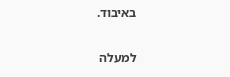באיבוד.

למעלה